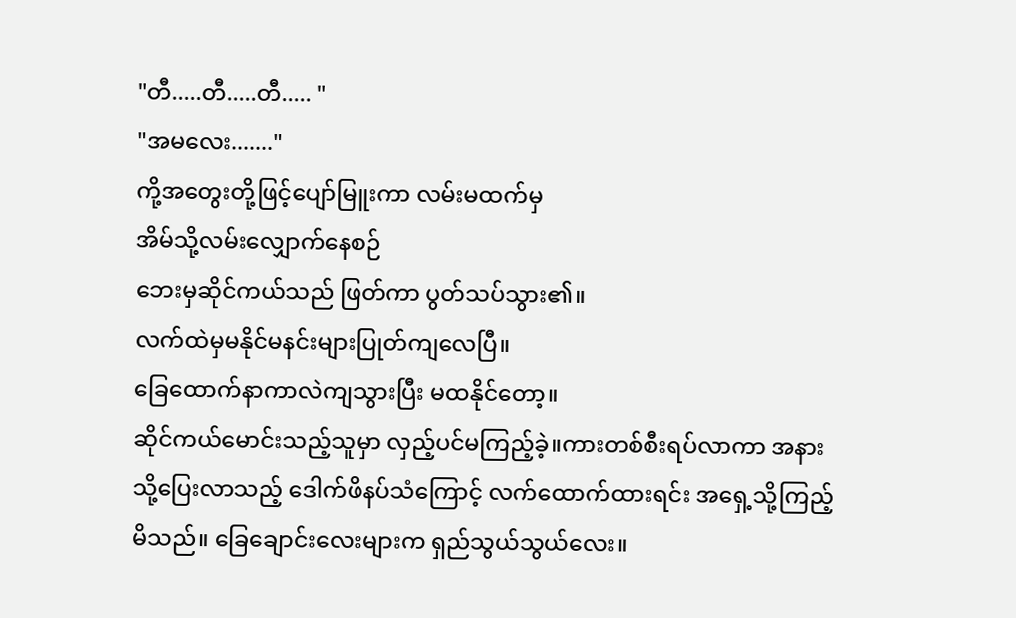"တီ.....တီ.....တီ..... "
"အမလေး......."
ကို့အတွေးတို့ဖြင့်ပျော်မြူးကာ လမ်းမထက်မှ
အိမ်သို့လမ်းလျှောက်နေစဉ်
ဘေးမှဆိုင်ကယ်သည် ဖြတ်ကာ ပွတ်သပ်သွား၏။
လက်ထဲမှမနိုင်မနင်းများပြုတ်ကျလေပြီ။
ခြေထောက်နာကာလဲကျသွားပြီး မထနိုင်တော့။
ဆိုင်ကယ်မောင်းသည့်သူမှာ လှည့်ပင်မကြည့်ခဲ့။ကားတစ်စီးရပ်လာကာ အနားသို့ပြေးလာသည့် ဒေါက်ဖိနပ်သံကြောင့် လက်ထောက်ထားရင်း အရှေ့သို့ကြည့်မိသည်။ ခြေချောင်းလေးများက ရှည်သွယ်သွယ်လေး။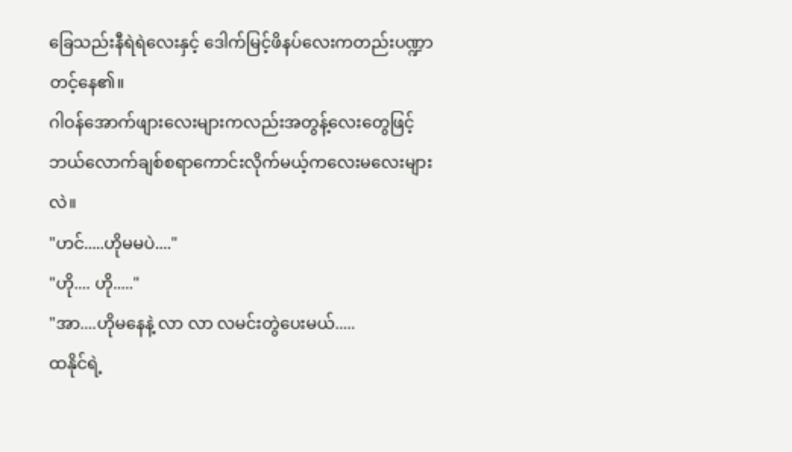ခြေသည်းနီရဲရဲလေးနှင့် ဒေါက်မြင့်ဖိနပ်လေးကတည်းပဏ္ဍာတင့်နေ၏။
ဂါဝန်အောက်ဖျားလေးများကလည်းအတွန့်လေးတွေဖြင့် ဘယ်လောက်ချစ်စရာကောင်းလိုက်မယ့်ကလေးမလေးများလဲ။
"ဟင်.....ဟိုမမပဲ...."
"ဟို.... ဟို....."
"အာ....ဟိုမနေနဲ့ လာ လာ လမင်းတွဲပေးမယ်.....
ထနိုင်ရဲ့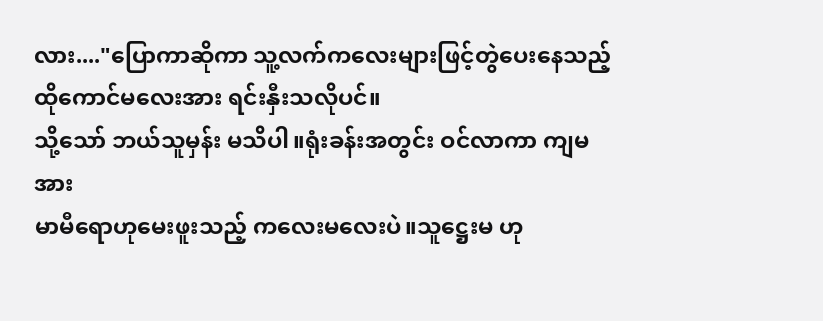လား...."ပြောကာဆိုကာ သူ့လက်ကလေးများဖြင့်တွဲပေးနေသည့်
ထိုကောင်မလေးအား ရင်းနှီးသလိုပင်။
သို့သော် ဘယ်သူမှန်း မသိပါ။ရုံးခန်းအတွင်း ဝင်လာကာ ကျမအား
မာမီရောဟုမေးဖူးသည့် ကလေးမလေးပဲ။သူဋ္ဌေးမ ဟု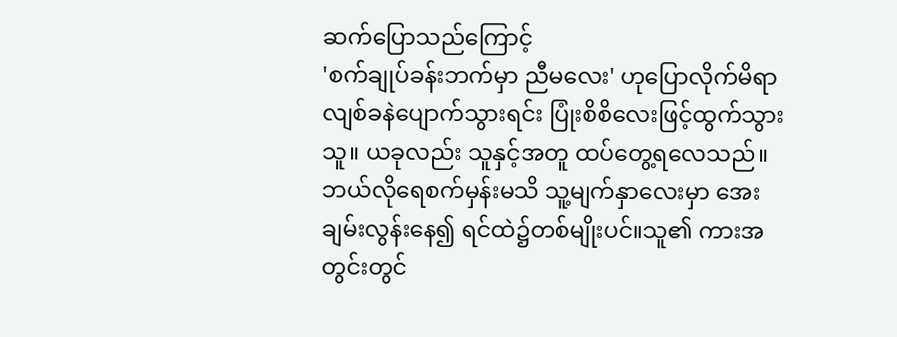ဆက်ပြောသည်ကြောင့်
'စက်ချုပ်ခန်းဘက်မှာ ညီမလေး' ဟုပြောလိုက်မိရာ လျစ်ခနဲပျောက်သွားရင်း ပြုံးစိစိလေးဖြင့်ထွက်သွားသူ။ ယခုလည်း သူနှင့်အတူ ထပ်တွေ့ရလေသည်။ ဘယ်လိုရေစက်မှန်းမသိ သူ့မျက်နှာလေးမှာ အေးချမ်းလွန်းနေ၍ ရင်ထဲ၌တစ်မျိုးပင်။သူ၏ ကားအတွင်းတွင်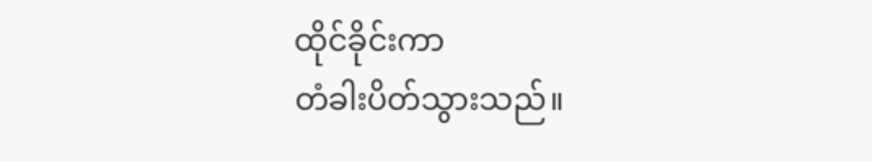ထိုင်ခိုင်းကာ
တံခါးပိတ်သွားသည်။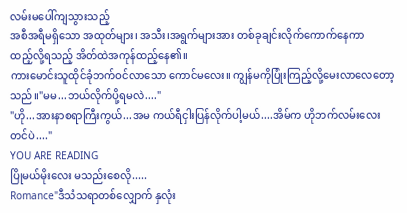လမ်းမပေါ်ကျသွားသည့်
အစီအရီမရှိသော အထုတ်များ၊ အသီး၊အရွက်များအား တစ်ခုချင်းလိုက်ကောက်နေကာ
ထည့်လို့ရသည့် အိတ်ထဲအကုန်ထည့်နေ၏။
ကားမောင်းသူထိုင်ခုံဘက်ဝင်လာသော ကောင်မလေး။ ကျွန်မကိုပြုံးကြည့်လို့မေးလာလေတော့သည်။"မမ...ဘယ်လိုက်ပို့ရမလဲ...."
"ဟို...အားနာစရာကြီးကွယ်...အမ ကယ်ရီငှါးပြန်လိုက်ပါ့မယ်....အိမ်က ဟိုဘက်လမ်းလေးတင်ပဲ...."
YOU ARE READING
ပြိုမယ်မိုးလေး မသည်းစေလို.....
Romance"ဒီသံသရာတစ်လျှောက် နှလုံး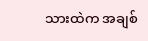သားထဲက အချစ်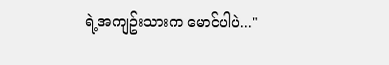ရဲ့အကျဥ်းသားက မောင်ပါပဲ..."